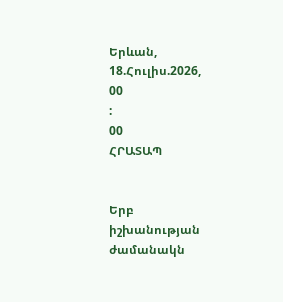Երևան, 18.Հուլիս.2026,
00
:
00
ՀՐԱՏԱՊ


Երբ իշխանության ժամանակն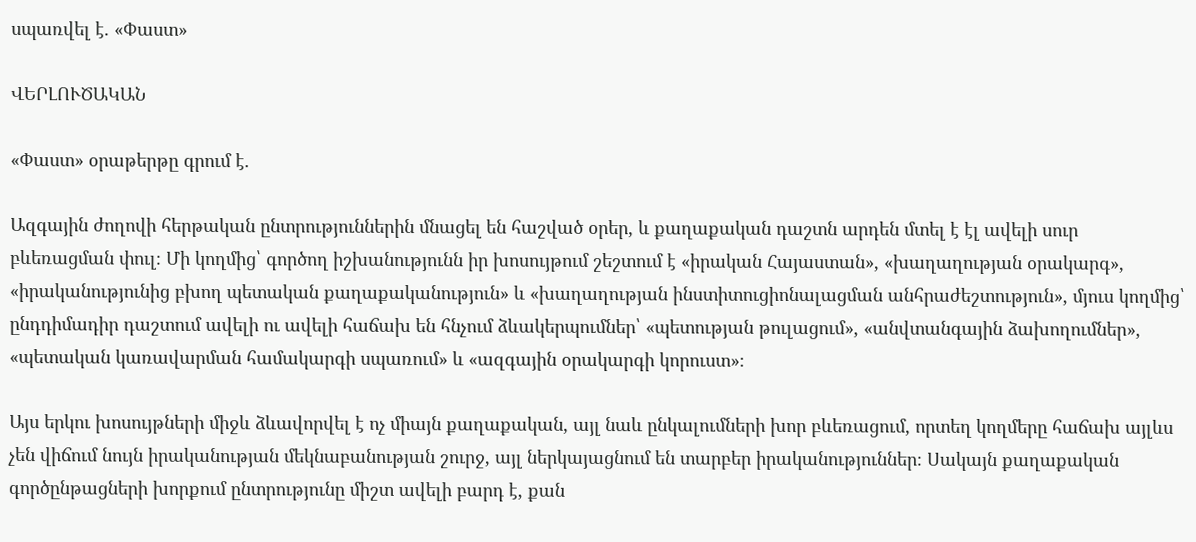սպառվել է. «Փաստ»

ՎԵՐԼՈՒԾԱԿԱՆ

«Փաստ» օրաթերթը գրում է.

Ազգային ժողովի հերթական ընտրություններին մնացել են հաշված օրեր, և քաղաքական դաշտն արդեն մտել է էլ ավելի սուր բևեռացման փուլ։ Մի կողմից՝ գործող իշխանությունն իր խոսույթում շեշտում է «իրական Հայաստան», «խաղաղության օրակարգ», «իրականությունից բխող պետական քաղաքականություն» և «խաղաղության ինստիտուցիոնալացման անհրաժեշտություն», մյուս կողմից՝ ընդդիմադիր դաշտում ավելի ու ավելի հաճախ են հնչում ձևակերպումներ՝ «պետության թուլացում», «անվտանգային ձախողումներ», «պետական կառավարման համակարգի սպառում» և «ազգային օրակարգի կորուստ»։

Այս երկու խոսույթների միջև ձևավորվել է ոչ միայն քաղաքական, այլ նաև ընկալումների խոր բևեռացում, որտեղ կողմերը հաճախ այլևս չեն վիճում նույն իրականության մեկնաբանության շուրջ, այլ ներկայացնում են տարբեր իրականություններ։ Սակայն քաղաքական գործընթացների խորքում ընտրությունը միշտ ավելի բարդ է, քան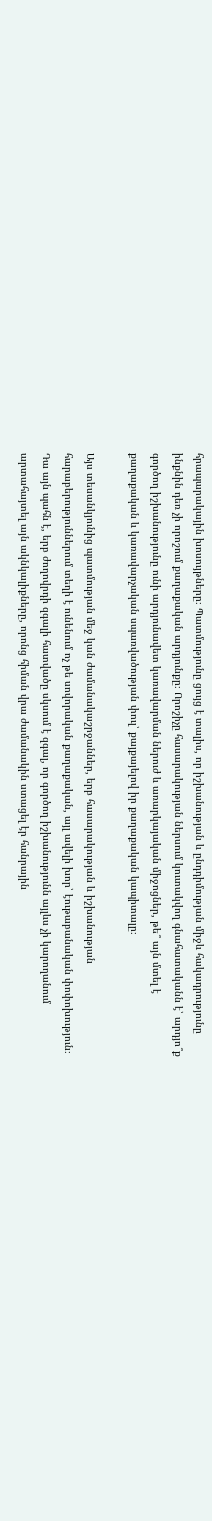հրապարակային խոսույթները։ Պատմությունը ցույց է տալիս, որ իշխանության և ընդդիմության միջև հակադրությունը ինքնին դեռ չի որոշում քաղաքական արդյունքը։ Որոշիչը հասարակության ներսում կուտակվող գնահատականն է՝ արդյո՞ք գործող իշխանությունը ունի արդյունավետ կառավարման ներուժ և առարկայական միջոցներ, թե՞ այն մտել է քաղաքական և կառավարչական սպառվածության փուլ՝ քայքայելով իր քաղաքական կապիտալը։

Այս տեսանկյունից պատմության մեջ կան ժամանակաշրջաններ, երբ հասարակության և իշխանության հարաբերություններում տեղի է ունենում ոչ թե սովորական քաղաքական, այլ ավելի խոր՝ էութաբանական փոփոխություն։ Դա այն պահն է, երբ ժողովրդի զգալի հատվածը սկսում է զգալ, որ գործող իշխանությունն այլևս չի կարողանում արտահայտել այն ակնկալիքները, որոնց հիման վրա ժամանակին ստացել էր հանրային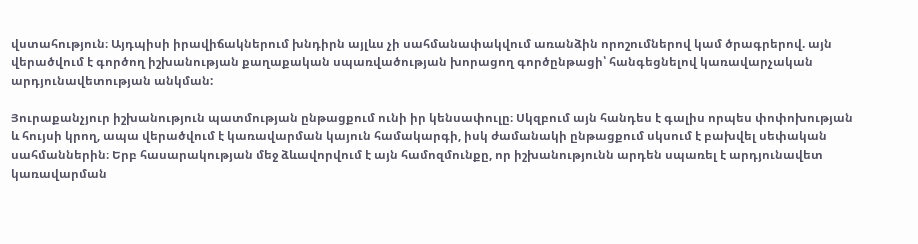վստահություն։ Այդպիսի իրավիճակներում խնդիրն այլևս չի սահմանափակվում առանձին որոշումներով կամ ծրագրերով. այն վերածվում է գործող իշխանության քաղաքական սպառվածության խորացող գործընթացի՝ հանգեցնելով կառավարչական արդյունավետության անկման:

Յուրաքանչյուր իշխանություն պատմության ընթացքում ունի իր կենսափուլը։ Սկզբում այն հանդես է գալիս որպես փոփոխության և հույսի կրող, ապա վերածվում է կառավարման կայուն համակարգի, իսկ ժամանակի ընթացքում սկսում է բախվել սեփական սահմաններին։ Երբ հասարակության մեջ ձևավորվում է այն համոզմունքը, որ իշխանությունն արդեն սպառել է արդյունավետ կառավարման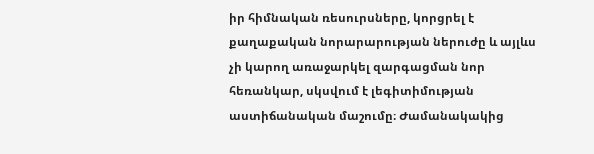իր հիմնական ռեսուրսները, կորցրել է քաղաքական նորարարության ներուժը և այլևս չի կարող առաջարկել զարգացման նոր հեռանկար, սկսվում է լեգիտիմության աստիճանական մաշումը։ Ժամանակակից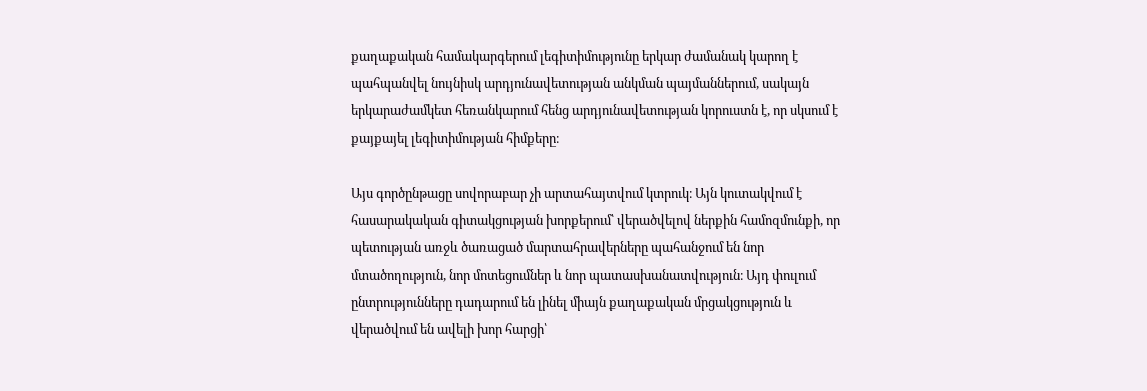քաղաքական համակարգերում լեգիտիմությունը երկար ժամանակ կարող է պահպանվել նույնիսկ արդյունավետության անկման պայմաններում, սակայն երկարաժամկետ հեռանկարում հենց արդյունավետության կորուստն է, որ սկսում է քայքայել լեգիտիմության հիմքերը։

Այս գործընթացը սովորաբար չի արտահայտվում կտրուկ։ Այն կուտակվում է հասարակական գիտակցության խորքերում՝ վերածվելով ներքին համոզմունքի, որ պետության առջև ծառացած մարտահրավերները պահանջում են նոր մտածողություն, նոր մոտեցումներ և նոր պատասխանատվություն։ Այդ փուլում ընտրությունները դադարում են լինել միայն քաղաքական մրցակցություն և վերածվում են ավելի խոր հարցի՝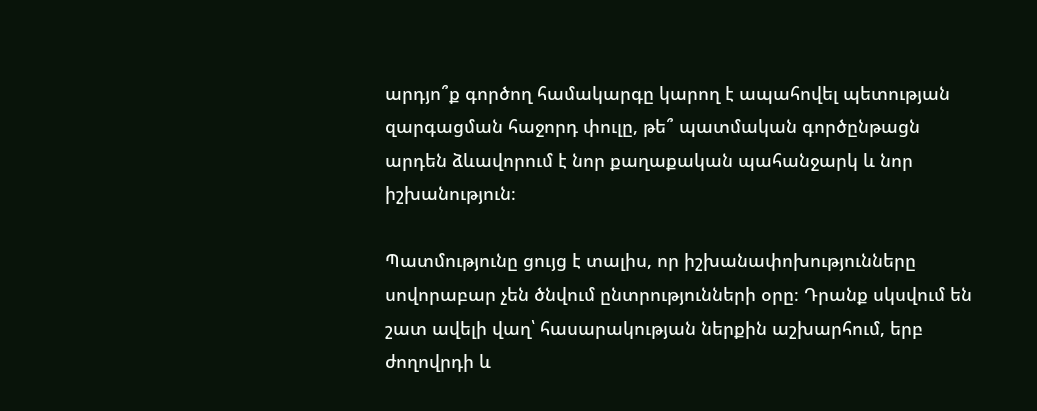արդյո՞ք գործող համակարգը կարող է ապահովել պետության զարգացման հաջորդ փուլը, թե՞ պատմական գործընթացն արդեն ձևավորում է նոր քաղաքական պահանջարկ և նոր իշխանություն։

Պատմությունը ցույց է տալիս, որ իշխանափոխությունները սովորաբար չեն ծնվում ընտրությունների օրը։ Դրանք սկսվում են շատ ավելի վաղ՝ հասարակության ներքին աշխարհում, երբ ժողովրդի և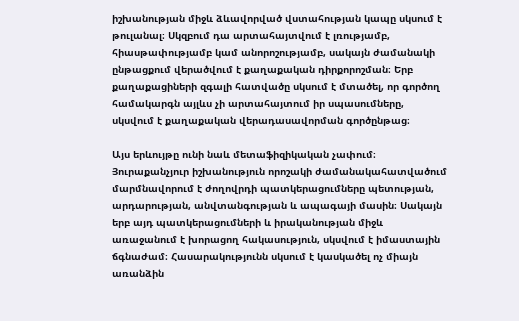իշխանության միջև ձևավորված վստահության կապը սկսում է թուլանալ։ Սկզբում դա արտահայտվում է լռությամբ, հիասթափությամբ կամ անորոշությամբ, սակայն ժամանակի ընթացքում վերածվում է քաղաքական դիրքորոշման։ Երբ քաղաքացիների զգալի հատվածը սկսում է մտածել, որ գործող համակարգն այլևս չի արտահայտում իր սպասումները, սկսվում է քաղաքական վերադասավորման գործընթաց։

Այս երևույթը ունի նաև մետաֆիզիկական չափում։ Յուրաքանչյուր իշխանություն որոշակի ժամանակահատվածում մարմնավորում է ժողովրդի պատկերացումները պետության, արդարության, անվտանգության և ապագայի մասին։ Սակայն երբ այդ պատկերացումների և իրականության միջև առաջանում է խորացող հակասություն, սկսվում է իմաստային ճգնաժամ։ Հասարակությունն սկսում է կասկածել ոչ միայն առանձին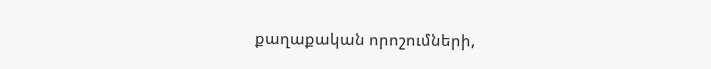քաղաքական որոշումների,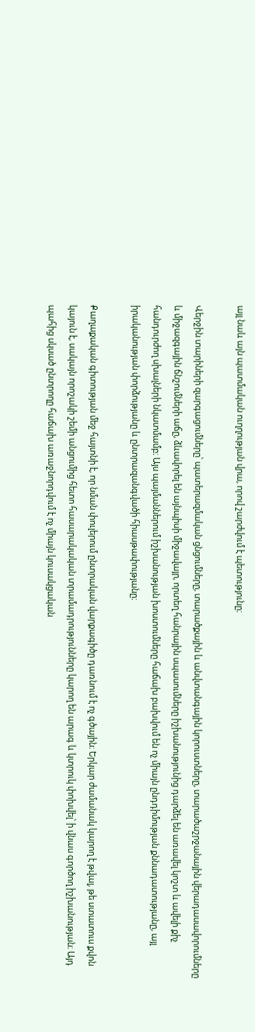այլ նաև այն պատմական ուղղության վրա, որով շարժվում է պետությունը։

Վերջին տարիների զարգացումները՝ պատերազմական ցնցումները, տարածքային և անվտանգային կորուստները, տարածաշրջանային վերադասավորումները և միջազգային ճնշումների աճը, ձևավորել են այնպիսի միջավայր, որտեղ հանրային սպասումները իշխանությունից դարձել են առավել կոշտ և ավելի քիչ հանդուրժող սխալների նկատմամբ։ Այս պայմաններում իշխանության խոստումները հաճախ բախվում են ոչ միայն ընդդիմության քննադատությանը, այլ իրականության փորձությանը և ընտրազանգվածի հիասթափությանը։

Քաղաքական գիտության մեջ հայտնի է, որ նման փուլերում ընտրական վարքագիծը դառնում է ոչ գծային։ Երկար ժամանակ կարող է թվալ, թե ստատուս քվոն կայուն է, սակայն որոշակի շեմի անցումից հետո հասարակական տրամադրությունները կարող են արագ և կտրուկ փոխվել՝ ի վնաս գործող իշխանության։ Այդ պահից սկսած ընտրողը հաճախ առաջնորդվում է ոչ միայն կուսակցական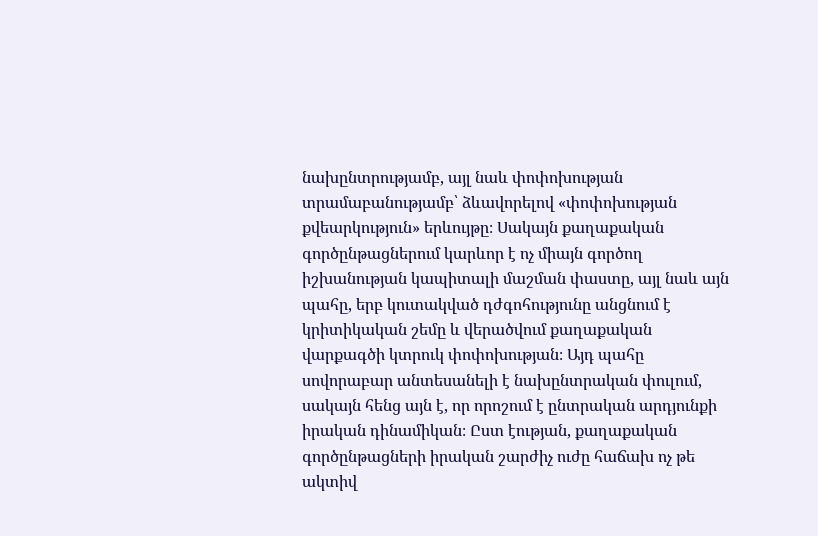նախընտրությամբ, այլ նաև փոփոխության տրամաբանությամբ՝ ձևավորելով «փոփոխության քվեարկություն» երևույթը։ Սակայն քաղաքական գործընթացներում կարևոր է ոչ միայն գործող իշխանության կապիտալի մաշման փաստը, այլ նաև այն պահը, երբ կուտակված դժգոհությունը անցնում է կրիտիկական շեմը և վերածվում քաղաքական վարքագծի կտրուկ փոփոխության։ Այդ պահը սովորաբար անտեսանելի է նախընտրական փուլում, սակայն հենց այն է, որ որոշում է ընտրական արդյունքի իրական դինամիկան։ Ըստ էության, քաղաքական գործընթացների իրական շարժիչ ուժը հաճախ ոչ թե ակտիվ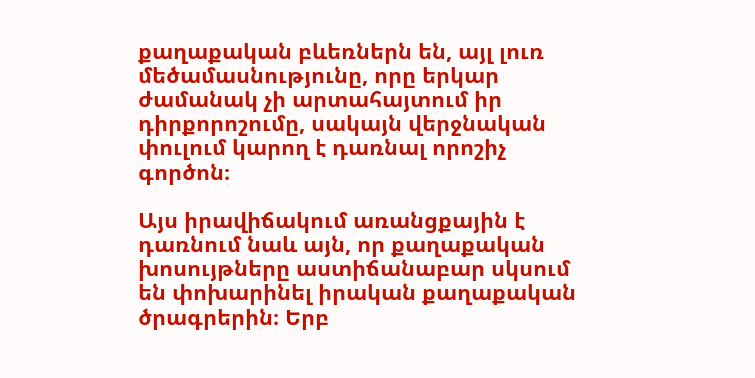քաղաքական բևեռներն են, այլ լուռ մեծամասնությունը, որը երկար ժամանակ չի արտահայտում իր դիրքորոշումը, սակայն վերջնական փուլում կարող է դառնալ որոշիչ գործոն։

Այս իրավիճակում առանցքային է դառնում նաև այն, որ քաղաքական խոսույթները աստիճանաբար սկսում են փոխարինել իրական քաղաքական ծրագրերին։ Երբ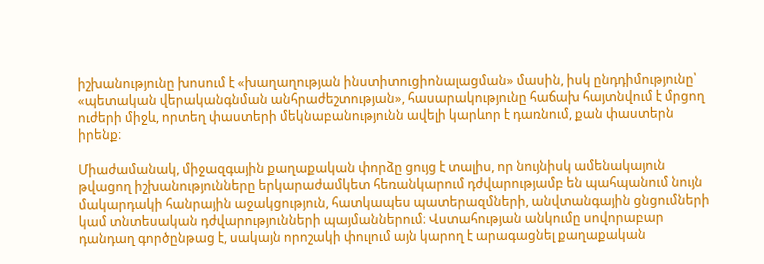իշխանությունը խոսում է «խաղաղության ինստիտուցիոնալացման» մասին, իսկ ընդդիմությունը՝ «պետական վերականգնման անհրաժեշտության», հասարակությունը հաճախ հայտնվում է մրցող ուժերի միջև, որտեղ փաստերի մեկնաբանությունն ավելի կարևոր է դառնում, քան փաստերն իրենք։

Միաժամանակ, միջազգային քաղաքական փորձը ցույց է տալիս, որ նույնիսկ ամենակայուն թվացող իշխանությունները երկարաժամկետ հեռանկարում դժվարությամբ են պահպանում նույն մակարդակի հանրային աջակցություն, հատկապես պատերազմների, անվտանգային ցնցումների կամ տնտեսական դժվարությունների պայմաններում։ Վստահության անկումը սովորաբար դանդաղ գործընթաց է, սակայն որոշակի փուլում այն կարող է արագացնել քաղաքական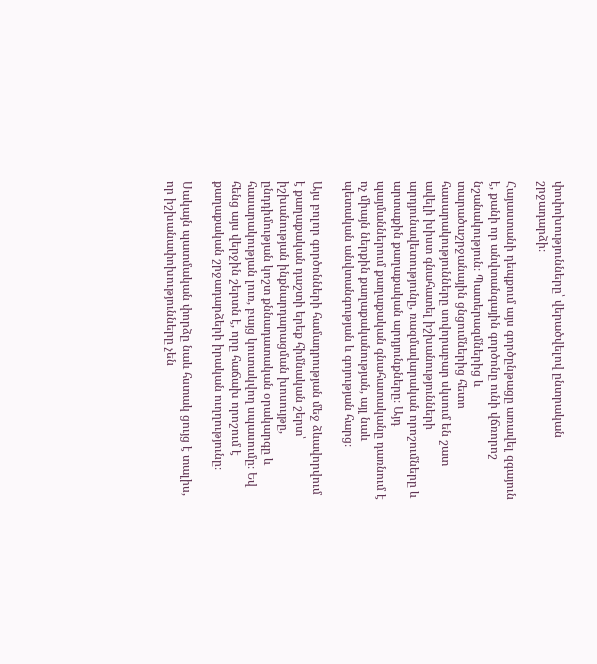փոփոխությունները՝ վերածվելով ընտրական շրջադարձի։

Հայաստանի դեպքում այս գործընթացը առավել զգայուն է, քանի որ անվտանգային գործոնը ունի վճռորոշ նշանակություն։ Պատերազմներից և տարածաշրջանային ցնցումներից հետո հասարակությունները սովորաբար սկսում են շատ ավելի խիստ գնահատել իշխանությունների արդյունավետությունը, ռազմավարական որոշումները և արտաքին քաղաքական արդյունքները։ Այդ պայմաններում քաղաքական գնահատականը դառնում է ոչ միայն ներքին քաղաքականության, այլ նաև պետական անվտանգության և գոյության հարց։

Այս բոլոր գործոնների համադրության մեջ ձևավորվում է քաղաքական դաշտի երեք հիմնական շերտ՝ իշխանության ինքնարդարացման խոսույթը, ընդդիմության կոշտ քննադատական օրակարգը և հասարակության լուռ, բայց կուտակվող սպասումը։ Եվ հենց այս վերջին շերտն է, որը հաճախ որոշում է քաղաքական շրջադարձերի իրական ուղղությունը։

Սակայն պատմական փորձը նաև հստակ ցույց է տալիս, որ իշխանափոխությունները չեն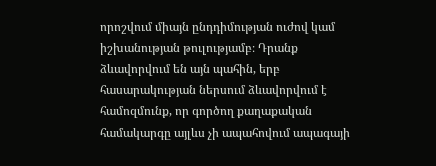որոշվում միայն ընդդիմության ուժով կամ իշխանության թուլությամբ։ Դրանք ձևավորվում են այն պահին, երբ հասարակության ներսում ձևավորվում է համոզմունք, որ գործող քաղաքական համակարգը այլևս չի ապահովում ապագայի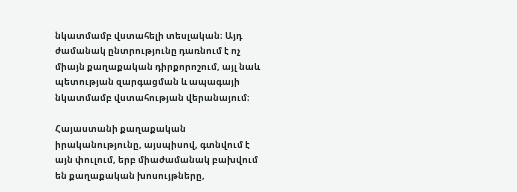նկատմամբ վստահելի տեսլական։ Այդ ժամանակ ընտրությունը դառնում է ոչ միայն քաղաքական դիրքորոշում, այլ նաև պետության զարգացման և ապագայի նկատմամբ վստահության վերանայում։

Հայաստանի քաղաքական իրականությունը, այսպիսով, գտնվում է այն փուլում, երբ միաժամանակ բախվում են քաղաքական խոսույթները,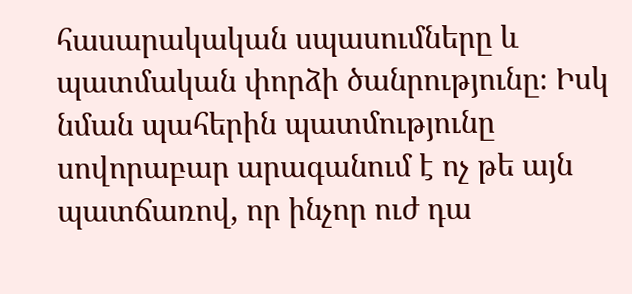հասարակական սպասումները և պատմական փորձի ծանրությունը։ Իսկ նման պահերին պատմությունը սովորաբար արագանում է ոչ թե այն պատճառով, որ ինչոր ուժ դա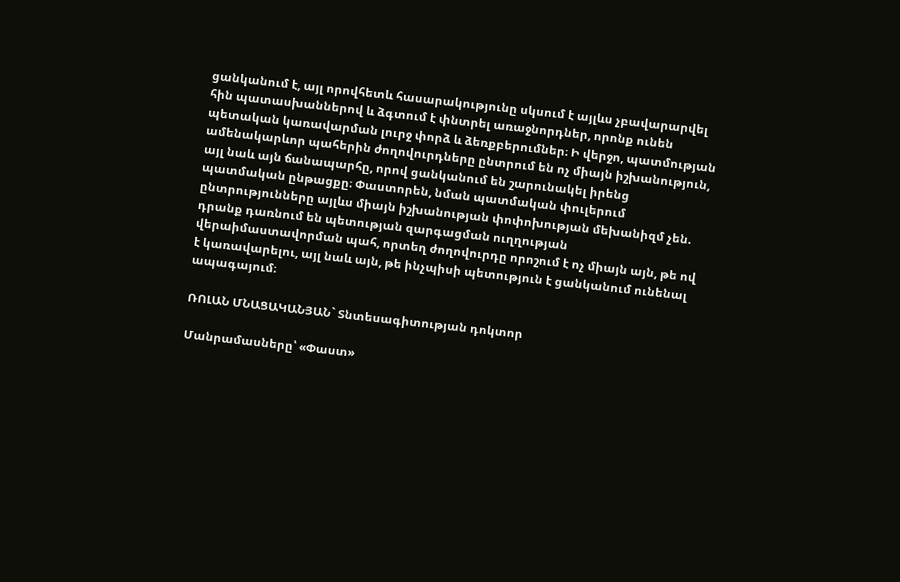ցանկանում է, այլ որովհետև հասարակությունը սկսում է այլևս չբավարարվել հին պատասխաններով և ձգտում է փնտրել առաջնորդներ, որոնք ունեն պետական կառավարման լուրջ փորձ և ձեռքբերումներ։ Ի վերջո, պատմության ամենակարևոր պահերին ժողովուրդները ընտրում են ոչ միայն իշխանություն, այլ նաև այն ճանապարհը, որով ցանկանում են շարունակել իրենց պատմական ընթացքը։ Փաստորեն, նման պատմական փուլերում ընտրությունները այլևս միայն իշխանության փոփոխության մեխանիզմ չեն. դրանք դառնում են պետության զարգացման ուղղության վերաիմաստավորման պահ, որտեղ ժողովուրդը որոշում է ոչ միայն այն, թե ով է կառավարելու, այլ նաև այն, թե ինչպիսի պետություն է ցանկանում ունենալ ապագայում։

ՌՈԼԱՆ ՄՆԱՑԱԿԱՆՅԱՆ` Տնտեսագիտության դոկտոր

Մանրամասները՝ «Փաստ»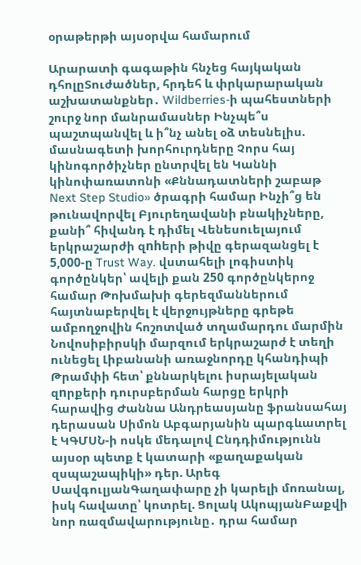օրաթերթի այսօրվա համարում

Արարատի գագաթին հնչեց հայկական դհոլըՏուժածներ, հրդեհ և փրկարարական աշխատանքներ․ Wildberries-ի պահեստների շուրջ նոր մանրամասներ Ինչպե՞ս պաշտպանվել և ի՞նչ անել օձ տեսնելիս. մասնագետի խորհուրդները Չորս հայ կինոգործիչներ ընտրվել են Կաննի կինոփառատոնի «Քննադատների շաբաթ Next Step Studio» ծրագրի համար Ինչի՞ց են թունավորվել Բյուրեղավանի բնակիչները, քանի՞ հիվանդ է դիմել Վենեսուելայում երկրաշարժի զnhերի թիվը գերազանցել է 5,000-ը Trust Way. վստահելի լոգիստիկ գործընկեր՝ ավելի քան 250 գործընկերոջ համար Թոխմախի գերեզմաններում հայտնաբերվել է վերջույթները գրեթե ամբողջովին հոշոտված տղամարդու մարմին Նովոսիբիրսկի մարզում երկրաշարժ է տեղի ունեցել Լիբանանի առաջնորդը կհանդիպի Թրամփի հետ՝ քննարկելու իսրայելական զnրքերի դուրսբերման հարցը երկրի հարավից Ժաննա Անդրեասյանը ֆրանսահայ դերասան Սիմոն Աբգարյանին պարգևատրել է ԿԳՄՍՆ-ի ոսկե մեդալով Ընդդիմությունն այսօր պետք է կատարի «քաղաքական զսպաշապիկի» դեր. Արեգ ՍավգուլյանԳաղափարը չի կարելի մոռանալ, իսկ հավատը՝ կոտրել. Ցոլակ ԱկոպյանԲաքվի նոր ռազմավարությունը․ դրա համար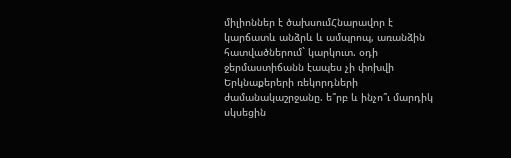միլիոններ է ծախսումՀնարավոր է կարճատև անձրև և ամպրոպ, առանձին հատվածներում` կարկուտ. օդի ջերմաստիճանն էապես չի փոխվի Երկնաքերերի ռեկորդների ժամանակաշրջանը. ե՞րբ և ինչո՞ւ մարդիկ սկսեցին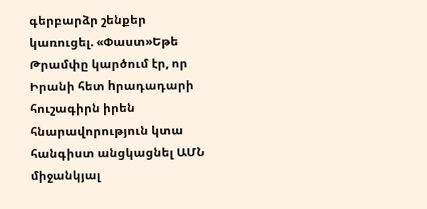գերբարձր շենքեր կառուցել. «Փաստ»Եթե Թրամփը կարծում էր, որ Իրանի հետ hրադադարի հուշագիրն իրեն հնարավորություն կտա հանգիստ անցկացնել ԱՄՆ միջանկյալ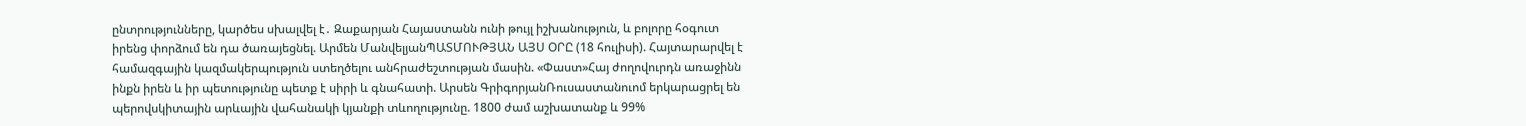ընտրությունները, կարծես սխալվել է․ Զաքարյան Հայաստանն ունի թույլ իշխանություն, և բոլորը հօգուտ իրենց փորձում են դա ծառայեցնել. Արմեն ՄանվելյանՊԱՏՄՈՒԹՅԱՆ ԱՅՍ ՕՐԸ (18 հուլիսի). Հայտարարվել է համազգային կազմակերպություն ստեղծելու անհրաժեշտության մասին. «Փաստ»Հայ ժողովուրդն առաջինն ինքն իրեն և իր պետությունը պետք է սիրի և գնահատի. Արսեն ԳրիգորյանՌուսաստանուոմ երկարացրել են պերովսկիտային արևային վահանակի կյանքի տևողությունը. 1800 ժամ աշխատանք և 99%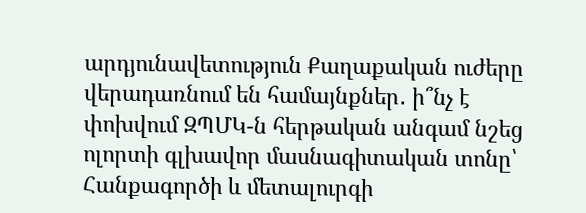արդյունավետություն Քաղաքական ուժերը վերադառնում են համայնքներ․ ի՞նչ է փոխվում ԶՊՄԿ-ն հերթական անգամ նշեց ոլորտի գլխավոր մասնագիտական տոնը՝ Հանքագործի և մետալուրգի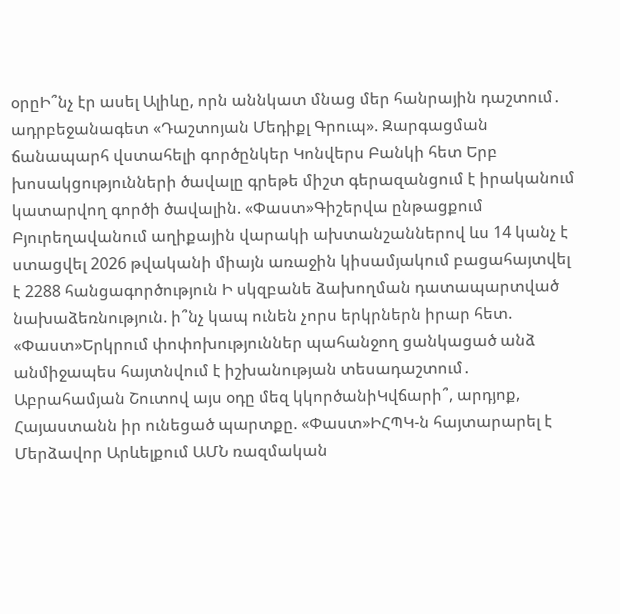օրըԻ՞նչ էր ասել Ալիևը, որն աննկատ մնաց մեր հանրային դաշտում․ ադրբեջանագետ «Դաշտոյան Մեդիքլ Գրուպ». Զարգացման ճանապարհ վստահելի գործընկեր Կոնվերս Բանկի հետ Երբ խոսակցությունների ծավալը գրեթե միշտ գերազանցում է իրականում կատարվող գործի ծավալին. «Փաստ»Գիշերվա ընթացքում Բյուրեղավանում աղիքային վարակի ախտանշաններով ևս 14 կանչ է ստացվել 2026 թվականի միայն առաջին կիսամյակում բացահայտվել է 2288 հանցագործություն Ի սկզբանե ձախողման դատապարտված նախաձեռնություն. ի՞նչ կապ ունեն չորս երկրներն իրար հետ. «Փաստ»Երկրում փոփոխություններ պահանջող ցանկացած անձ անմիջապես հայտնվում է իշխանության տեսադաշտում․ Աբրահամյան Շուտով այս օդը մեզ կկործանիԿվճարի՞, արդյոք, Հայաստանն իր ունեցած պարտքը. «Փաստ»ԻՀՊԿ-ն հայտարարել է Մերձավոր Արևելքում ԱՄՆ ռազմական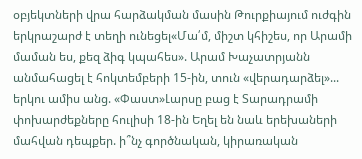օբյեկտների վրա հարձակման մասին Թուրքիայում ուժգին երկրաշարժ է տեղի ունեցել«Մա՛մ, միշտ կհիշես, որ Արամի մաման ես, քեզ ձիգ կպահես». Արամ Խաչատրյանն անմահացել է հոկտեմբերի 15-ին, տուն «վերադարձել»... երկու ամիս անց. «Փաստ»Լարսը բաց է Տարադրամի փոխարժեքները հուլիսի 18-ին Եղել են նաև երեխաների մահվան դեպքեր. ի՞նչ գործնական, կիրառական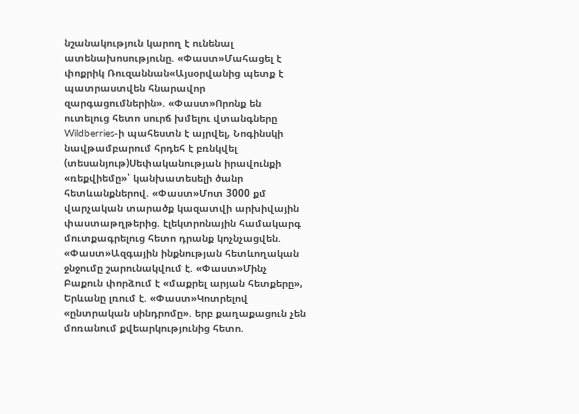նշանակություն կարող է ունենալ ատենախոսությունը. «Փաստ»Մահացել է փոքրիկ Ռուզաննան«Այսօրվանից պետք է պատրաստվեն հնարավոր զարգացումներին». «Փաստ»Որոնք են ուտելուց հետո սուրճ խմելու վտանգները Wildberries-ի պահեստն է այրվել, Նոգինսկի նավթամբարում հրդեհ է բռնկվել (տեսանյութ)Սեփականության իրավունքի «ռեքվիեմը»՝ կանխատեսելի ծանր հետևանքներով. «Փաստ»Մոտ 3000 քմ վարչական տարածք կազատվի արխիվային փաստաթղթերից. էլեկտրոնային համակարգ մուտքագրելուց հետո դրանք կոչնչացվեն. «Փաստ»Ազգային ինքնության հետևողական ջնջումը շարունակվում է. «Փաստ»Մինչ Բաքուն փորձում է «մաքրել արյան հետքերը», Երևանը լռում է. «Փաստ»Կոտրելով «ընտրական սինդրոմը». երբ քաղաքացուն չեն մոռանում քվեարկությունից հետո.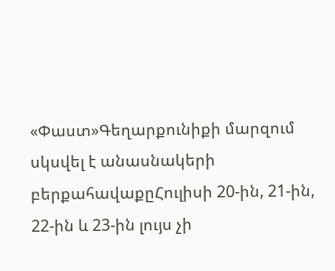«Փաստ»Գեղարքունիքի մարզում սկսվել է անասնակերի բերքահավաքըՀուլիսի 20-ին, 21-ին, 22-ին և 23-ին լույս չի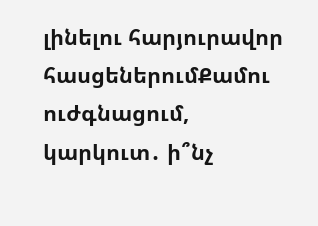լինելու հարյուրավոր հասցեներումՔամու ուժգնացում, կարկուտ․ ի՞նչ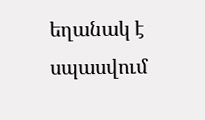եղանակ է սպասվում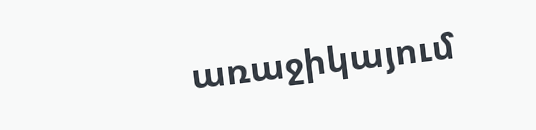առաջիկայում